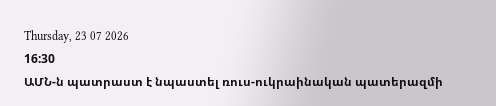Thursday, 23 07 2026
16:30
ԱՄՆ-ն պատրաստ է նպաստել ռուս-ուկրաինական պատերազմի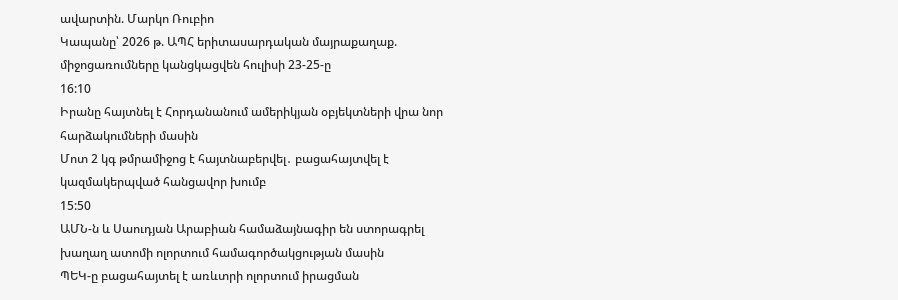ավարտին. Մարկո Ռուբիո
Կապանը՝ 2026 թ. ԱՊՀ երիտասարդական մայրաքաղաք. միջոցառումները կանցկացվեն հուլիսի 23-25-ը
16:10
Իրանը հայտնել է Հորդանանում ամերիկյան օբյեկտների վրա նոր հարձակումների մասին
Մոտ 2 կգ թմրամիջոց է հայտնաբերվել․ բացահայտվել է կազմակերպված հանցավոր խումբ
15:50
ԱՄՆ-ն և Սաուդյան Արաբիան համաձայնագիր են ստորագրել խաղաղ ատոմի ոլորտում համագործակցության մասին
ՊԵԿ-ը բացահայտել է առևտրի ոլորտում իրացման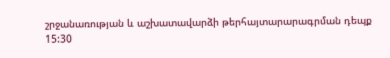շրջանառության և աշխատավարձի թերհայտարարագրման դեպք
15:30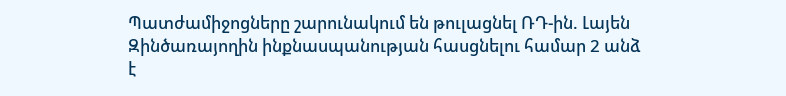Պատժամիջոցները շարունակում են թուլացնել ՌԴ-ին. Լայեն
Զինծառայողին ինքնասպանության հասցնելու համար 2 անձ է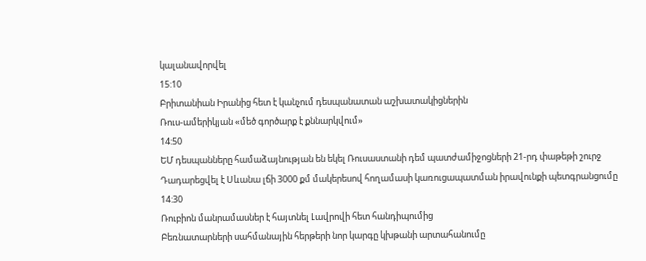կալանավորվել
15:10
Բրիտանիան Իրանից հետ է կանչում դեսպանատան աշխատակիցներին
Ռուս-ամերիկյան «մեծ գործարք է քննարկվում»
14:50
ԵՄ դեսպանները համաձայնության են եկել Ռուսաստանի դեմ պատժամիջոցների 21-րդ փաթեթի շուրջ
Դադարեցվել է Սևանա լճի 3000 քմ մակերեսով հողամասի կառուցապատման իրավունքի պետգրանցումը
14:30
Ռուբիոն մանրամասներ է հայտնել Լավրովի հետ հանդիպումից
Բեռնատարների սահմանային հերթերի նոր կարգը կխթանի արտահանումը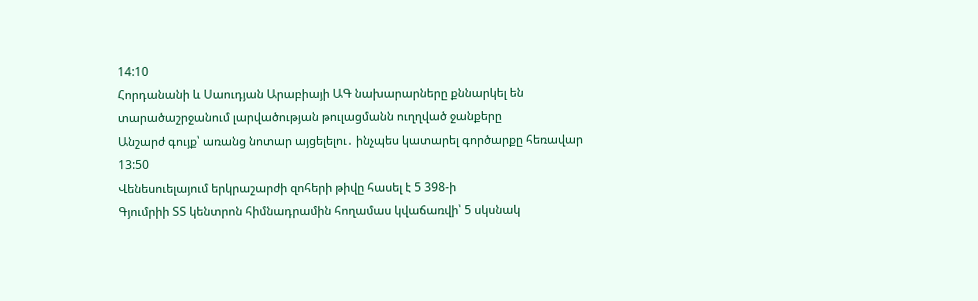14:10
Հորդանանի և Սաուդյան Արաբիայի ԱԳ նախարարները քննարկել են տարածաշրջանում լարվածության թուլացմանն ուղղված ջանքերը
Անշարժ գույք՝ առանց նոտար այցելելու․ ինչպես կատարել գործարքը հեռավար
13:50
Վենեսուելայում երկրաշարժի զոհերի թիվը հասել է 5 398-ի
Գյումրիի ՏՏ կենտրոն հիմնադրամին հողամաս կվաճառվի՝ 5 սկսնակ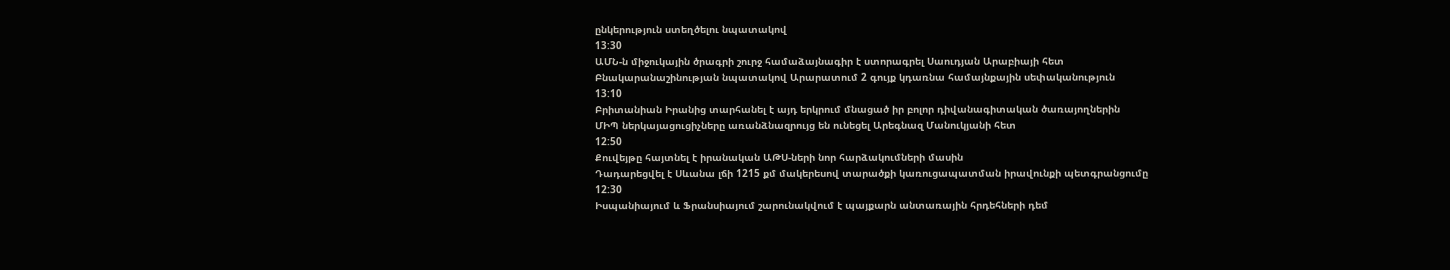ընկերություն ստեղծելու նպատակով
13:30
ԱՄՆ-ն միջուկային ծրագրի շուրջ համաձայնագիր է ստորագրել Սաուդյան Արաբիայի հետ
Բնակարանաշինության նպատակով Արարատում 2 գույք կդառնա համայնքային սեփականություն
13:10
Բրիտանիան Իրանից տարհանել է այդ երկրում մնացած իր բոլոր դիվանագիտական ծառայողներին
ՄԻՊ ներկայացուցիչները առանձնազրույց են ունեցել Արեգնազ Մանուկյանի հետ
12:50
Քուվեյթը հայտնել է իրանական ԱԹՍ-ների նոր հարձակումների մասին
Դադարեցվել է Սևանա լճի 1215 քմ մակերեսով տարածքի կառուցապատման իրավունքի պետգրանցումը
12:30
Իսպանիայում և Ֆրանսիայում շարունակվում է պայքարն անտառային հրդեհների դեմ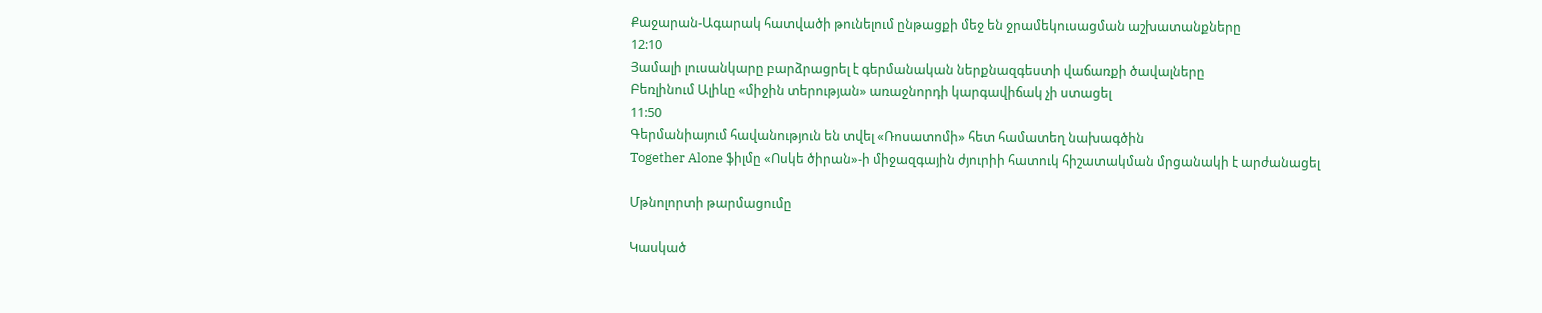Քաջարան-Ագարակ հատվածի թունելում ընթացքի մեջ են ջրամեկուսացման աշխատանքները
12:10
Յամալի լուսանկարը բարձրացրել է գերմանական ներքնազգեստի վաճառքի ծավալները
Բեռլինում Ալիևը «միջին տերության» առաջնորդի կարգավիճակ չի ստացել
11:50
Գերմանիայում հավանություն են տվել «Ռոսատոմի» հետ համատեղ նախագծին
Together Alone ֆիլմը «Ոսկե ծիրան»-ի միջազգային ժյուրիի հատուկ հիշատակման մրցանակի է արժանացել

Մթնոլորտի թարմացումը

Կասկած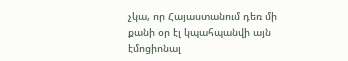չկա, որ Հայաստանում դեռ մի քանի օր էլ կպահպանվի այն էմոցիոնալ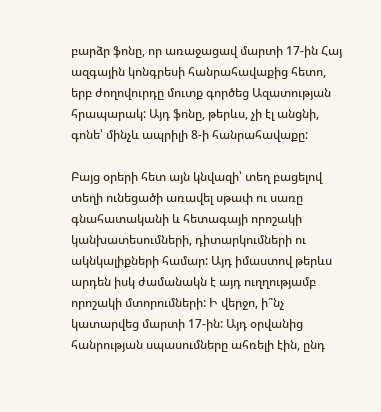բարձր ֆոնը, որ առաջացավ մարտի 17-ին Հայ ազգային կոնգրեսի հանրահավաքից հետո, երբ ժողովուրդը մուտք գործեց Ազատության հրապարակ: Այդ ֆոնը, թերևս, չի էլ անցնի, գոնե՝ մինչև ապրիլի 8-ի հանրահավաքը:

Բայց օրերի հետ այն կնվազի՝ տեղ բացելով տեղի ունեցածի առավել սթափ ու սառը գնահատականի և հետագայի որոշակի կանխատեսումների, դիտարկումների ու ակնկալիքների համար: Այդ իմաստով թերևս արդեն իսկ ժամանակն է այդ ուղղությամբ որոշակի մտորումների: Ի վերջո, ի՞նչ կատարվեց մարտի 17-ին: Այդ օրվանից հանրության սպասումները ահռելի էին, ընդ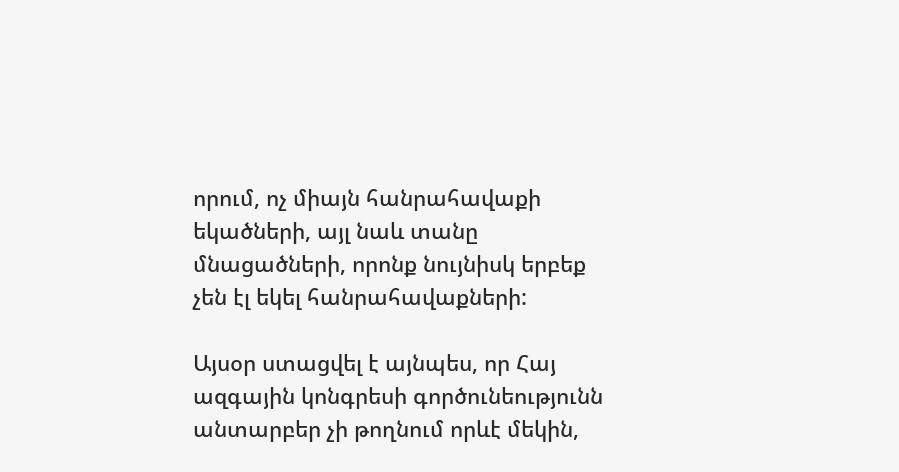որում, ոչ միայն հանրահավաքի եկածների, այլ նաև տանը մնացածների, որոնք նույնիսկ երբեք չեն էլ եկել հանրահավաքների:

Այսօր ստացվել է այնպես, որ Հայ ազգային կոնգրեսի գործունեությունն անտարբեր չի թողնում որևէ մեկին,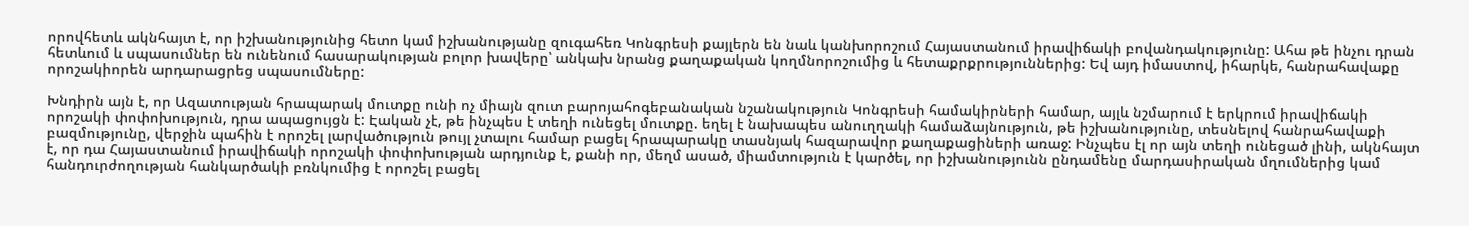որովհետև ակնհայտ է, որ իշխանությունից հետո կամ իշխանությանը զուգահեռ Կոնգրեսի քայլերն են նաև կանխորոշում Հայաստանում իրավիճակի բովանդակությունը: Ահա թե ինչու դրան հետևում և սպասումներ են ունենում հասարակության բոլոր խավերը՝ անկախ նրանց քաղաքական կողմնորոշումից և հետաքրքրություններից: Եվ այդ իմաստով, իհարկե, հանրահավաքը որոշակիորեն արդարացրեց սպասումները:

Խնդիրն այն է, որ Ազատության հրապարակ մուտքը ունի ոչ միայն զուտ բարոյահոգեբանական նշանակություն Կոնգրեսի համակիրների համար, այլև նշմարում է երկրում իրավիճակի որոշակի փոփոխություն, դրա ապացույցն է: Էական չէ, թե ինչպես է տեղի ունեցել մուտքը. եղել է նախապես անուղղակի համաձայնություն, թե իշխանությունը, տեսնելով հանրահավաքի բազմությունը, վերջին պահին է որոշել լարվածություն թույլ չտալու համար բացել հրապարակը տասնյակ հազարավոր քաղաքացիների առաջ: Ինչպես էլ որ այն տեղի ունեցած լինի, ակնհայտ է, որ դա Հայաստանում իրավիճակի որոշակի փոփոխության արդյունք է, քանի որ, մեղմ ասած, միամտություն է կարծել, որ իշխանությունն ընդամենը մարդասիրական մղումներից կամ հանդուրժողության հանկարծակի բռնկումից է որոշել բացել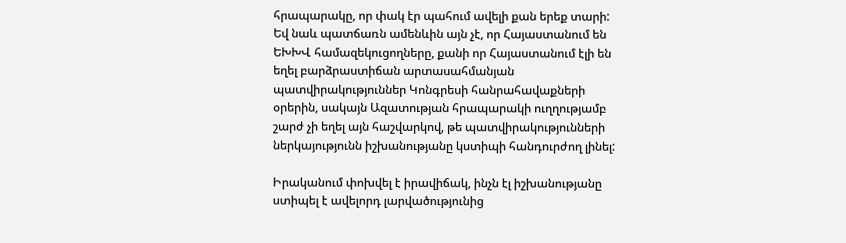հրապարակը, որ փակ էր պահում ավելի քան երեք տարի: Եվ նաև պատճառն ամենևին այն չէ, որ Հայաստանում են ԵԽԽՎ համազեկուցողները, քանի որ Հայաստանում էլի են եղել բարձրաստիճան արտասահմանյան պատվիրակություններ Կոնգրեսի հանրահավաքների օրերին, սակայն Ազատության հրապարակի ուղղությամբ շարժ չի եղել այն հաշվարկով, թե պատվիրակությունների ներկայությունն իշխանությանը կստիպի հանդուրժող լինել:

Իրականում փոխվել է իրավիճակ, ինչն էլ իշխանությանը ստիպել է ավելորդ լարվածությունից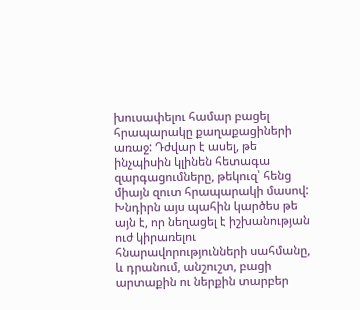խուսափելու համար բացել հրապարակը քաղաքացիների առաջ: Դժվար է ասել, թե ինչպիսին կլինեն հետագա զարգացումները, թեկուզ՝ հենց միայն զուտ հրապարակի մասով: Խնդիրն այս պահին կարծես թե այն է, որ նեղացել է իշխանության ուժ կիրառելու հնարավորությունների սահմանը, և դրանում, անշուշտ, բացի արտաքին ու ներքին տարբեր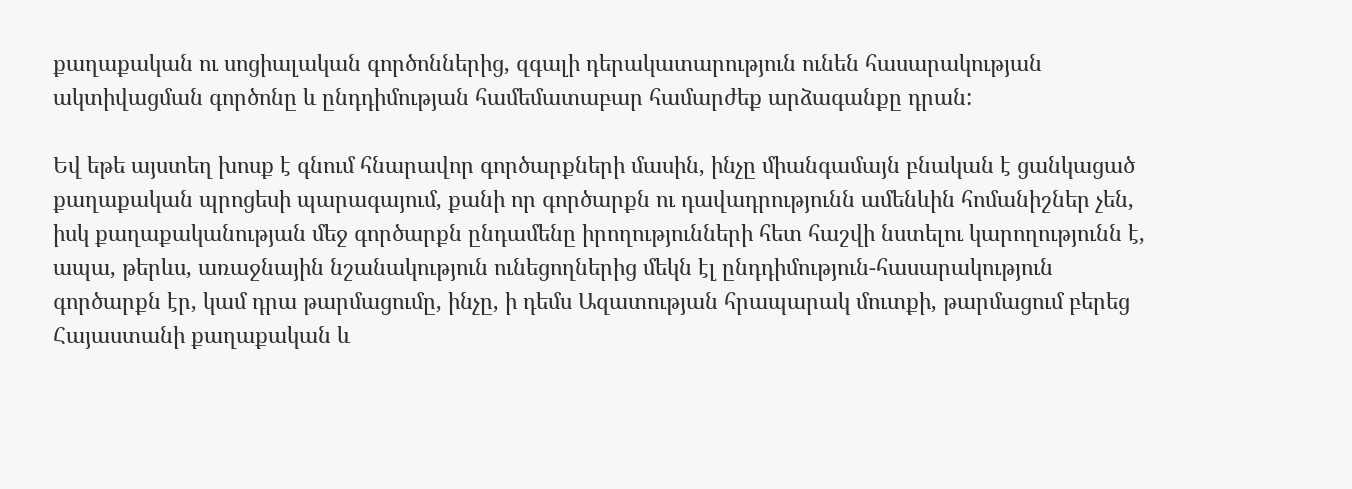քաղաքական ու սոցիալական գործոններից, զգալի դերակատարություն ունեն հասարակության ակտիվացման գործոնը և ընդդիմության համեմատաբար համարժեք արձագանքը դրան:

Եվ եթե այստեղ խոսք է գնում հնարավոր գործարքների մասին, ինչը միանգամայն բնական է ցանկացած քաղաքական պրոցեսի պարագայում, քանի որ գործարքն ու դավադրությունն ամենևին հոմանիշներ չեն, իսկ քաղաքականության մեջ գործարքն ընդամենը իրողությունների հետ հաշվի նստելու կարողությունն է, ապա, թերևս, առաջնային նշանակություն ունեցողներից մեկն էլ ընդդիմություն-հասարակություն գործարքն էր, կամ դրա թարմացումը, ինչը, ի դեմս Ազատության հրապարակ մուտքի, թարմացում բերեց Հայաստանի քաղաքական և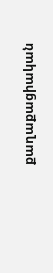քաղաքացիական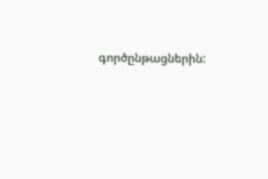գործընթացներին: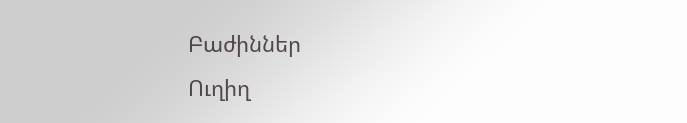Բաժիններ
Ուղիղ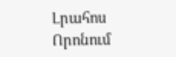Լրահոս
Որոնում